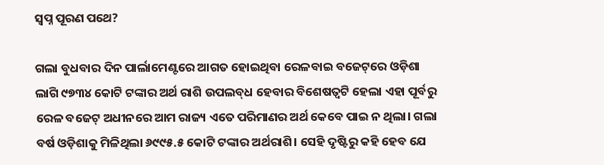ସ୍ୱପ୍ନ ପୂରଣ ପଥେ?

ଗଲା ବୁଧବାର ଦିନ ପାର୍ଲାମେଣ୍ଟରେ ଆଗତ ହୋଇଥିବା ରେଳବାଇ ବଜେଟ୍‌ରେ ଓଡ଼ିଶା ଲାଗି ୯୭୩୪ କୋଟି ଟଙ୍କାର ଅର୍ଥ ରାଶି ଉପଲବ୍‌ଧ ହେବାର ବିଶେଷତ୍ବଟି ହେଲା ଏହା ପୂର୍ବରୁ ରେଳ ବଜେଟ୍‌ ଅଧୀନରେ ଆମ ରାଜ୍ୟ ଏତେ ପରିମାଣର ଅର୍ଥ କେବେ ପାଇ ନ ଥିଲା। ଗଲା ବର୍ଷ ଓଡ଼ିଶାକୁ ମିଳିଥିଲା ୬୯୯୫.୫ କୋଟି ଟଙ୍କାର ଅର୍ଥରାଶି। ସେହି ଦୃଷ୍ଟିରୁ କହି ହେବ ଯେ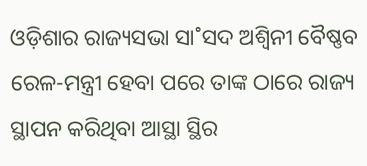ଓଡ଼ିଶାର ରାଜ୍ୟସଭା ସା˚ସଦ ଅଶ୍ବିନୀ ବୈଷ୍ଣବ ରେଳ-ମନ୍ତ୍ରୀ ହେବା ପରେ ତାଙ୍କ ଠାରେ ରାଜ୍ୟ ସ୍ଥାପନ କରିଥିବା ଆସ୍ଥା ସ୍ଥିର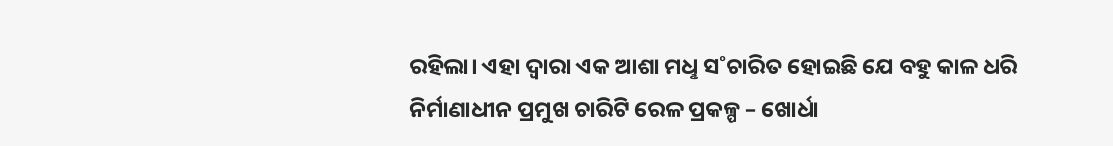ରହିଲା। ଏହା ଦ୍ବାରା ଏକ ଆଶା ମଧୢ ସ˚ଚାରିତ ହୋଇଛି ଯେ ବହୁ କାଳ ଧରି ନିର୍ମାଣାଧୀନ ପ୍ରମୁଖ ଚାରିଟି ରେଳ ପ୍ରକଳ୍ପ – ଖୋର୍ଧା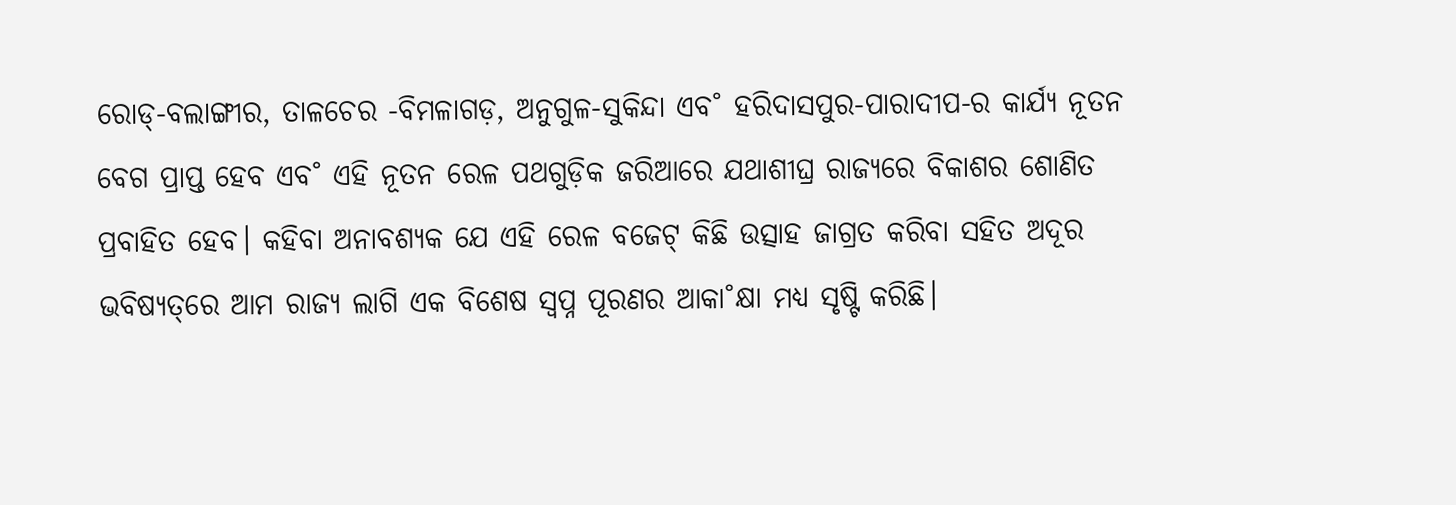ରୋଡ୍‌-ବଲାଙ୍ଗୀର, ତାଳଚେର -ବିମଳାଗଡ଼, ଅନୁଗୁଳ-ସୁକିନ୍ଦା ଏବ˚ ହରିଦାସପୁର-ପାରାଦୀପ-ର କାର୍ଯ୍ୟ ନୂତନ ବେଗ ପ୍ରାପ୍ତ ହେବ ଏବ˚ ଏହି ନୂତନ ରେଳ ପଥଗୁଡ଼ିକ ଜରିଆରେ ଯଥାଶୀଘ୍ର ରାଜ୍ୟରେ ବିକାଶର ଶୋଣିତ ପ୍ରବାହିତ ହେବ। କହିବା ଅନାବଶ୍ୟକ ଯେ ଏହି ରେଳ ବଜେଟ୍‌ କିଛି ଉତ୍ସାହ ଜାଗ୍ରତ କରିବା ସହିତ ଅଦୂର ଭବିଷ୍ୟତ୍‌ରେ ଆମ ରାଜ୍ୟ ଲାଗି ଏକ ବିଶେଷ ସ୍ବପ୍ନ ପୂରଣର ଆକା˚କ୍ଷା ମଧ୍ୟ ସୃଷ୍ଟି କରିଛି।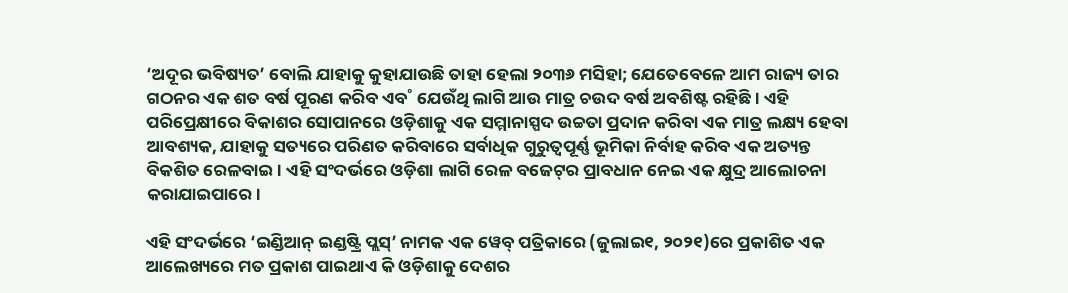‘ଅଦୂର ଭବିଷ୍ୟତ’ ବୋଲି ଯାହାକୁ କୁହାଯାଉଛି ତାହା ହେଲା ୨୦୩୬ ମସିହା; ଯେତେବେଳେ ଆମ ରାଜ୍ୟ ତାର ଗଠନର ଏକ ଶତ ବର୍ଷ ପୂରଣ କରିବ ଏବ˚ ଯେଉଁଥି ଲାଗି ଆଉ ମାତ୍ର ଚଉଦ ବର୍ଷ ଅବଶିଷ୍ଟ ରହିଛି। ଏହି ପରିପ୍ରେକ୍ଷୀରେ ବିକାଶର ସୋପାନରେ ଓଡ଼ିଶାକୁ ଏକ ସମ୍ମାନାସ୍ପଦ ଉଚ୍ଚତା ପ୍ରଦାନ କରିବା ଏକ ମାତ୍ର ଲକ୍ଷ୍ୟ ହେବା ଆବଶ୍ୟକ, ଯାହାକୁ ସତ୍ୟରେ ପରିଣତ କରିବାରେ ସର୍ବାଧିକ ଗୁରୁତ୍ବପୂର୍ଣ୍ଣ ଭୂମିକା ନିର୍ବାହ କରିବ ଏକ ଅତ୍ୟନ୍ତ ବିକଶିତ ରେଳବାଇ। ଏହି ସଂଦର୍ଭରେ ଓଡ଼ିଶା ଲାଗି ରେଳ ବଜେଟ୍‌ର ପ୍ରାବଧାନ ନେଇ ଏକ କ୍ଷୁଦ୍ର ଆଲୋଚନା କରାଯାଇପାରେ।

ଏହି ସଂଦର୍ଭରେ ‘ଇଣ୍ଡିଆନ୍‌ ଇଣ୍ଡଷ୍ଟ୍ରି ପ୍ଲସ୍‌’ ନାମକ ଏକ ୱେବ୍‌ ପତ୍ରିକାରେ (ଜୁଲାଇ୧, ୨୦୨୧)ରେ ପ୍ରକାଶିତ ଏକ ଆଲେଖ୍ୟରେ ମତ ପ୍ରକାଶ ପାଇଥାଏ କି ଓଡ଼ିଶାକୁ ଦେଶର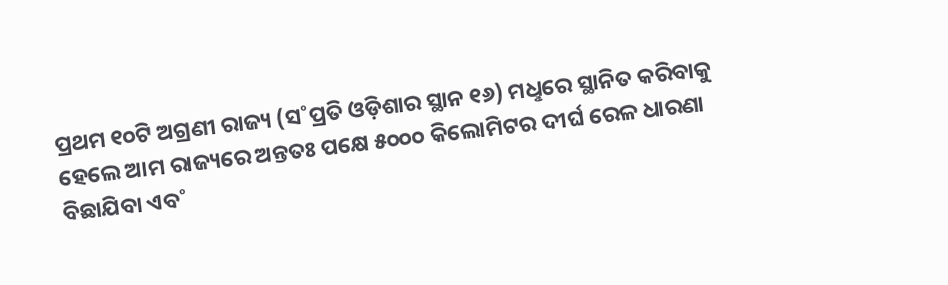ପ୍ରଥମ ୧୦ଟି ଅଗ୍ରଣୀ ରାଜ୍ୟ (ସ˚ପ୍ରତି ଓଡ଼ିଶାର ସ୍ଥାନ ୧୬) ମଧୢରେ ସ୍ଥାନିତ କରିବାକୁ ହେଲେ ଆମ ରାଜ୍ୟରେ ଅନ୍ତତଃ ପକ୍ଷେ ୫୦୦୦ କିଲୋମିଟର ଦୀର୍ଘ ରେଳ ଧାରଣା ବିଛାଯିବା ଏବ˚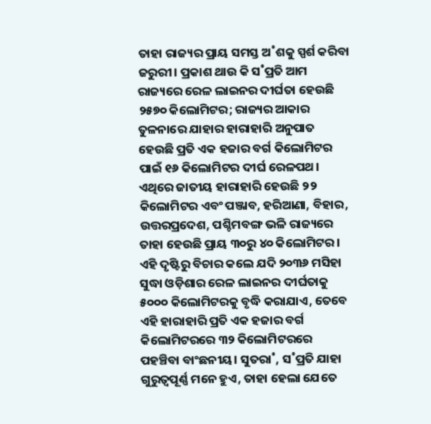ତାହା ରାଜ୍ୟର ପ୍ରାୟ ସମସ୍ତ ଅ˚ଶକୁ ସ୍ପର୍ଶ କରିବା ଜରୁରୀ। ପ୍ରକାଶ ଥାଉ କି ସ˚ପ୍ରତି ଆମ ରାଜ୍ୟରେ ରେଳ ଲାଇନର ଦୀର୍ଘତା ହେଉଛି ୨୫୭୦ କିଲୋମିଟର; ରାଜ୍ୟର ଆକାର ତୁଳନାରେ ଯାହାର ହାରାହାରି ଅନୁପାତ ହେଉଛି ପ୍ରତି ଏକ ହଜାର ବର୍ଗ କିଲୋମିଟର ପାଇଁ ୧୬ କିଲୋମିଟର ଦୀର୍ଘ ରେଳପଥ। ଏଥିରେ ଜାତୀୟ ହାରାହାରି ହେଉଛି ୨୨ କିଲୋମିଟର ଏବଂ ପଞ୍ଜାବ, ହରିଆଣା, ବିହାର, ଉତ୍ତରପ୍ରଦେଶ, ପଶ୍ଚିମବଙ୍ଗ ଭଳି ରାଜ୍ୟରେ ତାହା ହେଉଛି ପ୍ରାୟ ୩୦ରୁ ୪୦ କିଲୋମିଟର। ଏହି ଦୃଷ୍ଟିରୁ ବିଚାର କଲେ ଯଦି ୨୦୩୬ ମସିହା ସୁଦ୍ଧା ଓଡ଼ିଶାର ରେଳ ଲାଇନର ଦୀର୍ଘତାକୁ ୫୦୦୦ କିଲୋମିଟରକୁ ବୃଦ୍ଧି କରାଯାଏ, ତେବେ ଏହି ହାରାହାରି ପ୍ରତି ଏକ ହଜାର ବର୍ଗ କିଲୋମିଟରରେ ୩୨ କିଲୋମିଟରରେ ପହଞ୍ଚିବା ବାଂଛନୀୟ। ସୁତରା˚, ସ˚ପ୍ରତି ଯାହା ଗୁରୁତ୍ବପୂର୍ଣ୍ଣ ମନେ ହୁଏ, ତାହା ହେଲା ଯେତେ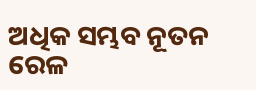ଅଧିକ ସମ୍ଭବ ନୂତନ ରେଳ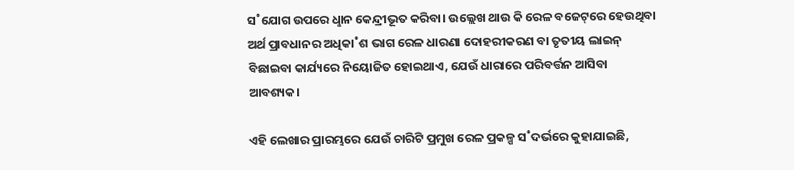ସ˚ଯୋଗ ଉପରେ ଧୢାନ କେନ୍ଦ୍ରୀଭୂତ କରିବା। ଉଲ୍ଲେଖ ଥାଉ କି ରେଳ ବଜେଟ୍‌ରେ ହେଉଥିବା ଅର୍ଥ ପ୍ରାବଧାନର ଅଧିକା˚ଶ ଭାଗ ରେଳ ଧାରଣା ଦୋହରୀକରଣ ବା ତୃତୀୟ ଲାଇନ୍‌ ବିଛାଇବା କାର୍ଯ୍ୟରେ ନିୟୋଜିତ ହୋଇଥାଏ, ଯେଉଁ ଧାରାରେ ପରିବର୍ତ୍ତନ ଆସିବା ଆବଶ୍ୟକ।

ଏହି ଲେଖାର ପ୍ରାରମ୍ଭରେ ଯେଉଁ ଚାରିଟି ପ୍ରମୁଖ ରେଳ ପ୍ରକଳ୍ପ ସ˚ଦର୍ଭରେ କୁହାଯାଇଛି,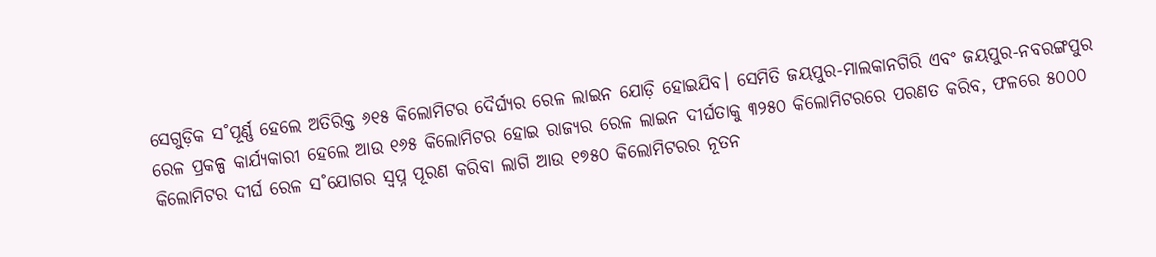ସେଗୁଡ଼ିକ ସ˚ପୂର୍ଣ୍ଣ ହେଲେ ଅତିରିକ୍ତ ୬୧୫ କିଲୋମିଟର ଦୈର୍ଘ୍ୟର ରେଳ ଲାଇନ ଯୋଡ଼ି ହୋଇଯିବ। ସେମିତି ଜୟପୁର-ମାଲକାନଗିରି ଏବଂ ଜୟପୁର-ନବରଙ୍ଗପୁର ରେଳ ପ୍ରକଳ୍ପ କାର୍ଯ୍ୟକାରୀ ହେଲେ ଆଉ ୧୬୫ କିଲୋମିଟର ହୋଇ ରାଜ୍ୟର ରେଳ ଲାଇନ ଦୀର୍ଘତାକୁ ୩୨୫୦ କିଲୋମିଟରରେ ପରଣତ କରିବ, ଫଳରେ ୫୦୦୦ କିଲୋମିଟର ଦୀର୍ଘ ରେଳ ସ˚ଯୋଗର ସ୍ବପ୍ନ ପୂରଣ କରିବା ଲାଗି ଆଉ ୧୭୫୦ କିଲୋମିଟରର ନୂତନ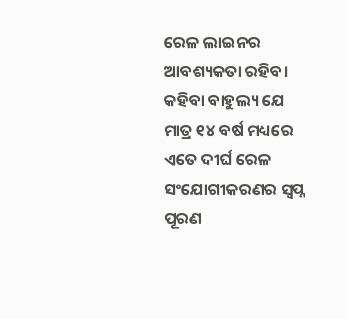ରେଳ ଲାଇନର ଆବଶ୍ୟକତା ରହିବ। କହିବା ବାହୁଲ୍ୟ ଯେ ମାତ୍ର ୧୪ ବର୍ଷ ମଧ୍ୟରେ ଏତେ ଦୀର୍ଘ ରେଳ ସଂଯୋଗୀକରଣର ସ୍ବପ୍ନ ପୂରଣ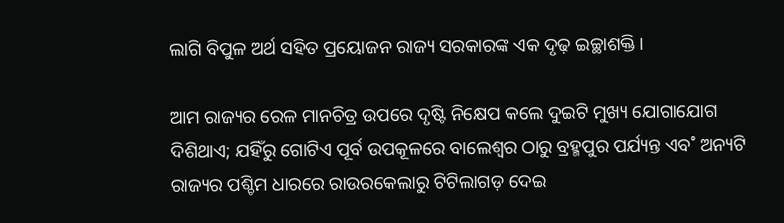ଲାଗି ବିପୁଳ ଅର୍ଥ ସହିତ ପ୍ରୟୋଜନ ରାଜ୍ୟ ସରକାରଙ୍କ ଏକ ଦୃଢ଼ ଇଚ୍ଛାଶକ୍ତି।

ଆମ ରାଜ୍ୟର ରେଳ ମାନଚିତ୍ର ଉପରେ ଦୃଷ୍ଟି ନିକ୍ଷେପ କଲେ ଦୁଇଟି ମୁଖ୍ୟ ଯୋଗାଯୋଗ ଦିଶିଥାଏ; ଯହିଁରୁ ଗୋଟିଏ ପୂର୍ବ ଉପକୂଳରେ ବାଲେଶ୍ବର ଠାରୁ ବ୍ରହ୍ମପୁର ପର୍ଯ୍ୟନ୍ତ ଏବ˚ ଅନ୍ୟଟି ରାଜ୍ୟର ପଶ୍ଚିମ ଧାରରେ ରାଉରକେଲାରୁ ଟିଟିଲାଗଡ଼ ଦେଇ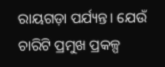ରାୟଗଡ଼ା ପର୍ଯ୍ୟନ୍ତ। ଯେଉଁ ଚାରିଟି ପ୍ରମୁଖ ପ୍ରକଳ୍ପ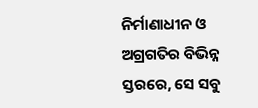ନିର୍ମାଣାଧୀନ ଓ ଅଗ୍ରଗତିର ବିଭିନ୍ନ ସ୍ତରରେ, ସେ ସବୁ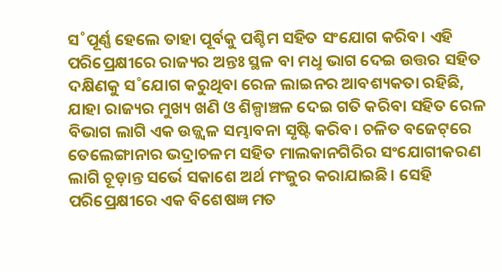ସ˚ପୂର୍ଣ୍ଣ ହେଲେ ତାହା ପୂର୍ବକୁ ପଶ୍ଚିମ ସହିତ ସଂଯୋଗ କରିବ। ଏହି ପରିପ୍ରେକ୍ଷୀରେ ରାଜ୍ୟର ଅନ୍ତଃ ସ୍ଥଳ ବା ମଧୢ ଭାଗ ଦେଇ ଉତ୍ତର ସହିତ ଦକ୍ଷିଣକୁ ସ˚ଯୋଗ କରୁଥିବା ରେଳ ଲାଇନର ଆବଶ୍ୟକତା ରହିଛି, ଯାହା ରାଜ୍ୟର ମୁଖ୍ୟ ଖଣି ଓ ଶିଳ୍ପାଞ୍ଚଳ ଦେଇ ଗତି କରିବା ସହିତ ରେଳ ବିଭାଗ ଲାଗି ଏକ ଉଜ୍ଜ୍ବଳ ସମ୍ଭାବନା ସୃଷ୍ଟି କରିବ। ଚଳିତ ବଜେଟ୍‌ରେ ତେଲେଙ୍ଗାନାର ଭଦ୍ରାଚଳମ ସହିତ ମାଲକାନଗିରିର ସଂଯୋଗୀକରଣ ଲାଗି ଚୂଡ଼ାନ୍ତ ସର୍ଭେ ସକାଶେ ଅର୍ଥ ମଂଜୁର କରାଯାଇଛି। ସେହି ପରିପ୍ରେକ୍ଷୀରେ ଏକ ବିଶେଷଜ୍ଞ ମତ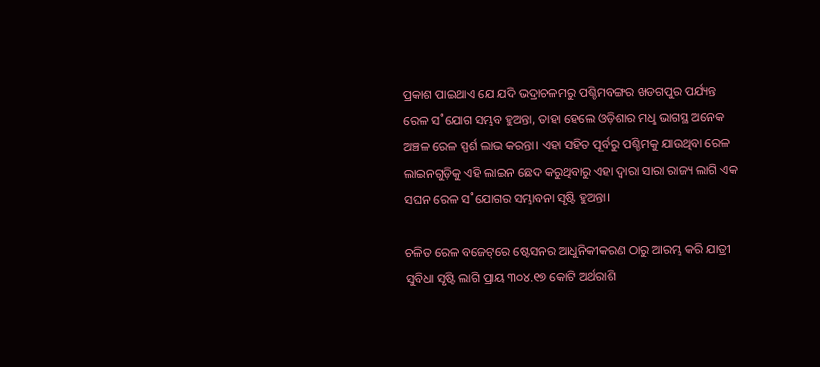ପ୍ରକାଶ ପାଇଥାଏ ଯେ ଯଦି ଭଦ୍ରାଚଳମରୁ ପଶ୍ଚିମବଙ୍ଗର ଖଡଗପୁର ପର୍ଯ୍ୟନ୍ତ ରେଳ ସ˚ଯୋଗ ସମ୍ଭବ ହୁଅନ୍ତା, ତାହା ହେଲେ ଓଡ଼ିଶାର ମଧୢ ଭାଗସ୍ଥ ଅନେକ ଅଞ୍ଚଳ ରେଳ ସ୍ପର୍ଶ ଲାଭ କରନ୍ତା। ଏହା ସହିତ ପୂର୍ବରୁ ପଶ୍ଚିମକୁ ଯାଉଥିବା ରେଳ ଲାଇନଗୁଡ଼ିକୁ ଏହି ଲାଇନ ଛେଦ କରୁଥିବାରୁ ଏହା ଦ୍ବାରା ସାରା ରାଜ୍ୟ ଲାଗି ଏକ ସଘନ ରେଳ ସ˚ଯୋଗର ସମ୍ଭାବନା ସୃଷ୍ଟି ହୁଅନ୍ତା।

ଚଳିତ ରେଳ ବଜେଟ୍‌ରେ ଷ୍ଟେସନର ଆଧୁନିକୀକରଣ ଠାରୁ ଆରମ୍ଭ କରି ଯାତ୍ରୀ ସୁବିଧା ସୃଷ୍ଟି ଲାଗି ପ୍ରାୟ ୩୦୪.୧୭ କୋଟି ଅର୍ଥରାଶି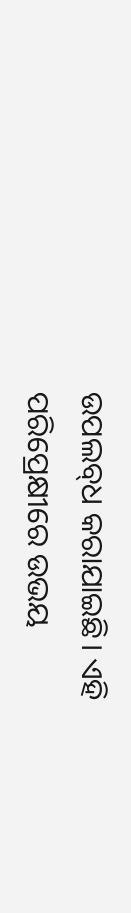ଉପଲବ୍‌ଧ କରାଯାଇଛି। ଏହି ପରିପ୍ରେକ୍ଷୀରେ ଉଭୟ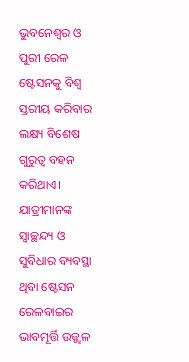ଭୁବନେଶ୍ବର ଓ ପୁରୀ ରେଳ ଷ୍ଟେସନକୁ ବିଶ୍ବ ସ୍ତରୀୟ କରିବାର ଲକ୍ଷ୍ୟ ବିଶେଷ ଗୁରୁତ୍ବ ବହନ କରିଥାଏ। ଯାତ୍ରୀମାନଙ୍କ ସ୍ବାଚ୍ଛନ୍ଦ୍ୟ ଓ ସୁବିଧାର ବ୍ୟବସ୍ଥା ଥିବା ଷ୍ଟେସନ ରେଳବାଇର ଭାବମୂର୍ତ୍ତି ଉଜ୍ଜ୍ବଳ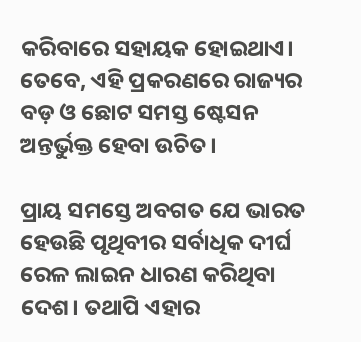କରିବାରେ ସହାୟକ ହୋଇଥାଏ। ତେବେ, ଏହି ପ୍ରକରଣରେ ରାଜ୍ୟର ବଡ଼ ଓ ଛୋଟ ସମସ୍ତ ଷ୍ଟେସନ ଅନ୍ତର୍ଭୁକ୍ତ ହେବା ଉଚିତ।

ପ୍ରାୟ ସମସ୍ତେ ଅବଗତ ଯେ ଭାରତ ହେଉଛି ପୃଥିବୀର ସର୍ବାଧିକ ଦୀର୍ଘ ରେଳ ଲାଇନ ଧାରଣ କରିଥିବା ଦେଶ। ତଥାପି ଏହାର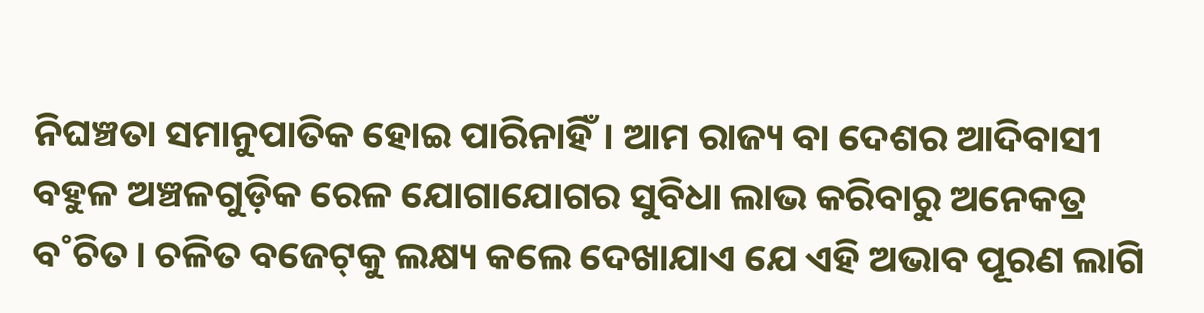ନିଘଞ୍ଚତା ସମାନୁପାତିକ ହୋଇ ପାରିନାହିଁ। ଆମ ରାଜ୍ୟ ବା ଦେଶର ଆଦିବାସୀ ବହୁଳ ଅଞ୍ଚଳଗୁଡ଼ିକ ରେଳ ଯୋଗାଯୋଗର ସୁବିଧା ଲାଭ କରିବାରୁ ଅନେକତ୍ର ବ˚ଚିତ। ଚଳିତ ବଜେଟ୍‌କୁ ଲକ୍ଷ୍ୟ କଲେ ଦେଖାଯାଏ ଯେ ଏହି ଅଭାବ ପୂରଣ ଲାଗି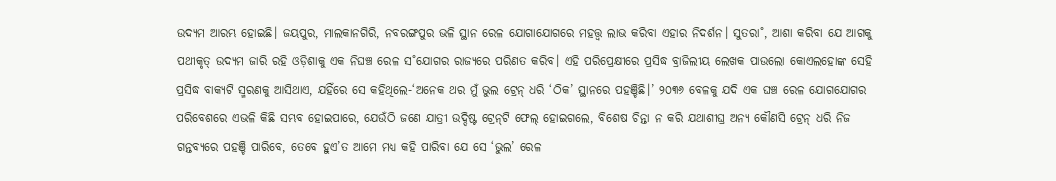ଉଦ୍ୟମ ଆରମ୍ଭ ହୋଇଛି। ଜୟପୁର, ମାଲକାନଗିରି, ନବରଙ୍ଗପୁର ଭଳି ସ୍ଥାନ ରେଳ ଯୋଗାଯୋଗରେ ମହତ୍ତ୍ବ ଲାଭ କରିବା ଏହାର ନିଦର୍ଶନ। ସୁତରା˚, ଆଶା କରିବା ଯେ ଆଗକୁ ପଥୀକୃତ୍‌ ଉଦ୍ୟମ ଜାରି ରହି ଓଡ଼ିଶାକୁ ଏକ ନିଘଞ୍ଚ ରେଳ ସ˚ଯୋଗର ରାଜ୍ୟରେ ପରିଣତ କରିବ। ଏହି ପରିପ୍ରେକ୍ଷୀରେ ପ୍ରସିଦ୍ଧ ବ୍ରାଜିଲୀୟ ଲେଖକ ପାଉଲୋ କୋଏଲହୋଙ୍କ ସେହି ପ୍ରସିଦ୍ଧ ବାକ୍ୟଟି ସ୍ମରଣକୁ ଆସିଥାଏ, ଯହିଁରେ ସେ କହିଥିଲେ-‘ଅନେକ ଥର ମୁଁ ଭୁଲ ଟ୍ରେନ୍‌ ଧରି ‘ଠିକ’ ସ୍ଥାନରେ ପହଞ୍ଚିଛି।’ ୨୦୩୬ ବେଳକୁ ଯଦି ଏକ ଘଞ୍ଚ ରେଳ ଯୋଗଯୋଗର ପରିବେଶରେ ଏଭଳି କିଛି ସମ୍ଭବ ହୋଇପାରେ, ଯେଉଁଠି ଜଣେ ଯାତ୍ରୀ ଉଦ୍ଦିଷ୍ଟ ଟ୍ରେନ୍‌ଟି ଫେଲ୍‌ ହୋଇଗଲେ, ବିଶେଷ ଚିନ୍ତା ନ କରି ଯଥାଶୀଘ୍ର ଅନ୍ୟ କୌଣସି ଟ୍ରେନ୍‌ ଧରି ନିଜ ଗନ୍ତବ୍ୟରେ ପହଞ୍ଚି ପାରିବେ, ତେବେ ହୁଏ’ତ ଆମେ ମଧ୍ୟ କହି ପାରିବା ଯେ ସେ ‘ଭୁଲ’ ରେଳ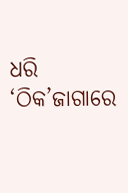ଧରି ‘ଠିକ’ଜାଗାରେ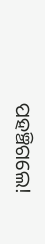ପହଞ୍ଚିଗଲେ!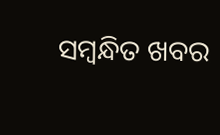ସମ୍ବନ୍ଧିତ ଖବର